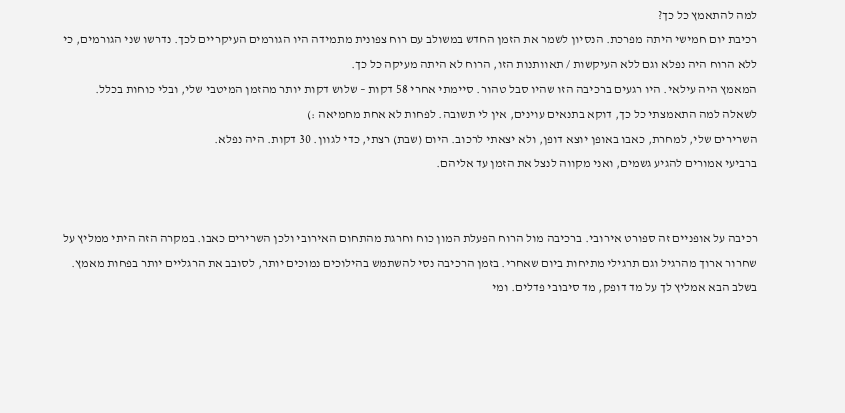למה להתאמץ כל כך?
רכיבת יום חמישי היתה מפרכת. הנסיון לשמר את הזמן החדש במשולב עם רוח צפונית מתמידה היו הגורמים העיקריים לכך. נדרשו שני הגורמים, כי ללא הרוח היה נפלא וגם ללא העיקשות / תאוותנות הזו, הרוח לא היתה מעיקה כל כך.
המאמץ היה עילאי. היו רגעים ברכיבה הזו שהיו סבל טהור. סיימתי אחרי 58 דקות – שלוש דקות יותר מהזמן המיטבי שלי, ובלי כוחות בכלל.
לשאלה למה התאמצתי כל כך, דוקא בתנאים עוינים, אין לי תשובה. לפחות לא אחת מחמיאה :)
השרירים שלי, למחרת, כאבו באופן יוצא דופן, ולא יצאתי לרכוב. היום (שבת) רצתי, כדי לגוון. 30 דקות. היה נפלא.
ברביעי אמורים להגיע גשמים, ואני מקווה לנצל את הזמן עד אליהם.


רכיבה על אופניים זה ספורט אירובי. ברכיבה מול הרוח הפעלת המון כוח וחרגת מהתחום האירובי ולכן השרירים כאבו. במקרה הזה היתי ממליץ על שחרור ארוך מהרגיל וגם תרגילי מתיחות ביום שאחרי. בזמן הרכיבה נסי להשתמש בהילוכים נמוכים יותר, לסובב את הרגליים יותר בפחות מאמץ. בשלב הבא אמליץ לך על מד דופק, מד סיבובי פדלים. ומי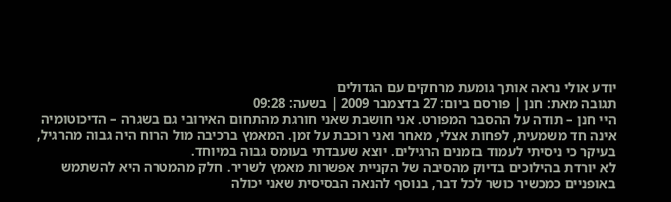יודע אולי נראה אותך גומעת מרחקים עם הגדולים
תגובה מאת: חנן | פורסם ביום: 27 בדצמבר 2009 | בשעה: 09:28
היי חנן – תודה על ההסבר המפורט. אני חושבת שאני חורגת מהתחום האירובי גם בשגרה – הדיכוטומיה אינה חד משמעית, לפחות אצלי, מאחר ואני רוכבת על זמן. המאמץ ברכיבה מול הרוח היה גבוה מהרגיל, בעיקר כי ניסיתי לעמוד בזמנים הרגילים. יוצא שעבדתי בעומס גבוה במיוחד.
לא יורדת בהילוכים בדיוק מהסיבה של הקניית אפשרות מאמץ לשריר. חלק מהמטרה היא להשתמש באופניים כמכשיר כושר לכל דבר, בנוסף להנאה הבסיסית שאני יכולה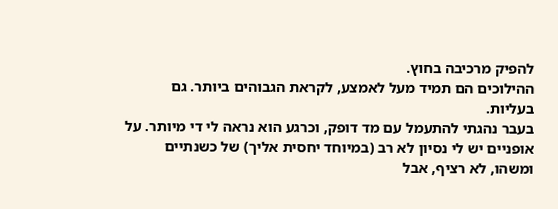להפיק מרכיבה בחוץ.
ההילוכים הם תמיד מעל לאמצע, לקראת הגבוהים ביותר. גם בעליות.
בעבר נהגתי להתעמל עם מד דופק, וכרגע הוא נראה לי די מיותר. על אופניים יש לי נסיון לא רב (במיוחד יחסית אליך) של כשנתיים ומשהו, לא רציף, אבל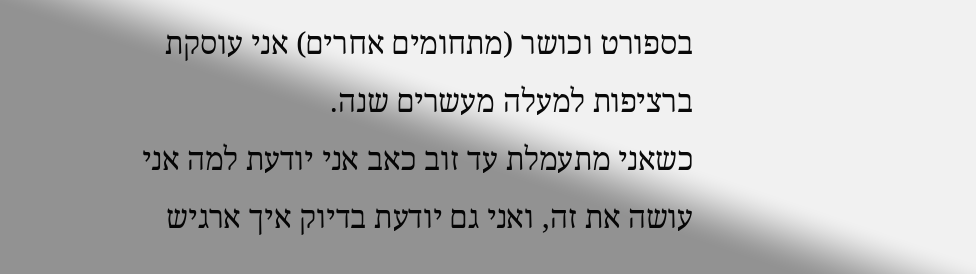בספורט וכושר (מתחומים אחרים) אני עוסקת ברציפות למעלה מעשרים שנה.
כשאני מתעמלת עד זוב כאב אני יודעת למה אני עושה את זה, ואני גם יודעת בדיוק איך ארגיש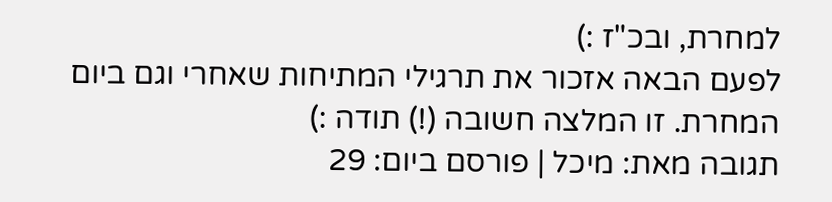למחרת, ובכ"ז :)
לפעם הבאה אזכור את תרגילי המתיחות שאחרי וגם ביום המחרת. זו המלצה חשובה (!) תודה :)
תגובה מאת: מיכל | פורסם ביום: 29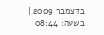בדצמבר 2009 | בשעה: 08:44